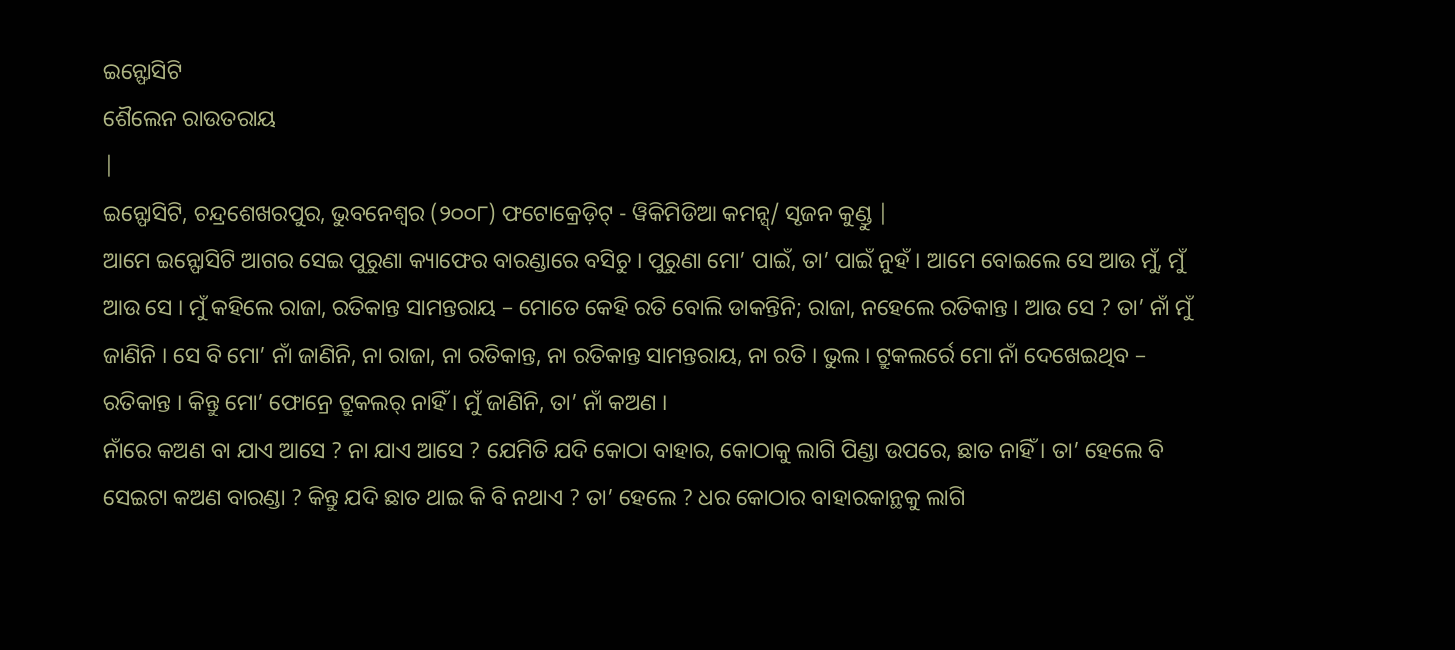ଇନ୍ଫୋସିଟି
ଶୈଲେନ ରାଉତରାୟ
|
ଇନ୍ଫୋସିଟି, ଚନ୍ଦ୍ରଶେଖରପୁର, ଭୁବନେଶ୍ୱର (୨୦୦୮) ଫଟୋକ୍ରେଡ଼ିଟ୍ - ୱିକିମିଡିଆ କମନ୍ସ୍/ ସୃଜନ କୁଣ୍ଡୁ |
ଆମେ ଇନ୍ଫୋସିଟି ଆଗର ସେଇ ପୁରୁଣା କ୍ୟାଫେର ବାରଣ୍ଡାରେ ବସିଚୁ । ପୁରୁଣା ମୋ’ ପାଇଁ, ତା’ ପାଇଁ ନୁହଁ । ଆମେ ବୋଇଲେ ସେ ଆଉ ମୁଁ, ମୁଁ ଆଉ ସେ । ମୁଁ କହିଲେ ରାଜା, ରତିକାନ୍ତ ସାମନ୍ତରାୟ – ମୋତେ କେହି ରତି ବୋଲି ଡାକନ୍ତିନି; ରାଜା, ନହେଲେ ରତିକାନ୍ତ । ଆଉ ସେ ? ତା’ ନାଁ ମୁଁ ଜାଣିନି । ସେ ବି ମୋ’ ନାଁ ଜାଣିନି, ନା ରାଜା, ନା ରତିକାନ୍ତ, ନା ରତିକାନ୍ତ ସାମନ୍ତରାୟ, ନା ରତି । ଭୁଲ । ଟ୍ରୁକଲର୍ରେ ମୋ ନାଁ ଦେଖେଇଥିବ – ରତିକାନ୍ତ । କିନ୍ତୁ ମୋ’ ଫୋନ୍ରେ ଟ୍ରୁକଲର୍ ନାହିଁ । ମୁଁ ଜାଣିନି, ତା’ ନାଁ କଅଣ ।
ନାଁରେ କଅଣ ବା ଯାଏ ଆସେ ? ନା ଯାଏ ଆସେ ? ଯେମିତି ଯଦି କୋଠା ବାହାର, କୋଠାକୁ ଲାଗି ପିଣ୍ଡା ଉପରେ, ଛାତ ନାହିଁ । ତା’ ହେଲେ ବି ସେଇଟା କଅଣ ବାରଣ୍ଡା ? କିନ୍ତୁ ଯଦି ଛାତ ଥାଇ କି ବି ନଥାଏ ? ତା’ ହେଲେ ? ଧର କୋଠାର ବାହାରକାନ୍ଥକୁ ଲାଗି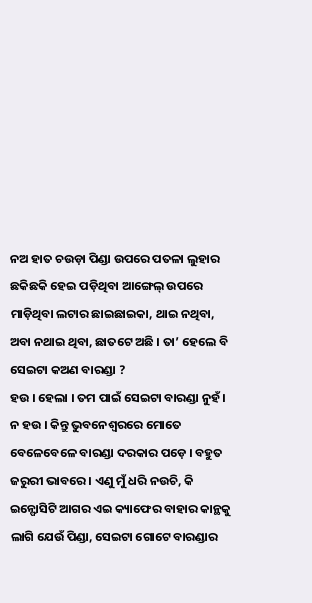ନଅ ହାତ ଚଉଡ଼ା ପିଣ୍ଡା ଉପରେ ପତଳା ଲୁହାର ଛକିଛକି ହେଇ ପଡ଼ିଥିବା ଆଙ୍ଗେଲ୍ ଉପରେ ମାଡ଼ିଥିବା ଲଟାର ଛାଇଛାଇକା, ଥାଇ ନଥିବା, ଅବା ନଥାଇ ଥିବା, ଛାତଟେ ଅଛି । ତା’ ହେଲେ ବି ସେଇଟା କଅଣ ବାରଣ୍ଡା ?
ହଉ । ହେଲା । ତମ ପାଇଁ ସେଇଟା ବାରଣ୍ଡା ନୁହଁ । ନ ହଉ । କିନ୍ତୁ ଭୁବନେଶ୍ୱରରେ ମୋତେ ବେଳେବେଳେ ବାରଣ୍ଡା ଦରକାର ପଡ଼େ । ବହୁତ ଜରୁରୀ ଭାବରେ । ଏଣୁ ମୁଁ ଧରି ନଉଚି, କି ଇନ୍ଫୋସିଟି ଆଗର ଏଇ କ୍ୟାଫେର ବାହାର କାନ୍ଥକୁ ଲାଗି ଯେଉଁ ପିଣ୍ଡା, ସେଇଟା ଗୋଟେ ବାରଣ୍ଡାର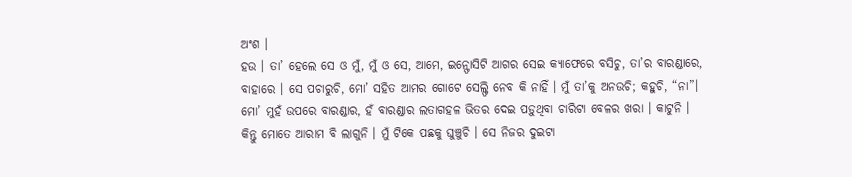ଅଂଶ ।
ହଉ । ତା’ ହେଲେ ସେ ଓ ମୁଁ, ମୁଁ ଓ ସେ, ଆମେ, ଇନ୍ଫୋସିଟି ଆଗର ସେଇ କ୍ୟାଫେରେ ବସିଚୁ, ତା’ର ବାରଣ୍ଡାରେ, ବାହାରେ । ସେ ପଚାରୁଚି, ମୋ’ ସହିତ ଆମର ଗୋଟେ ସେଲ୍ଫି ନେବ କି ନାହିଁ । ମୁଁ ତା’କୁ ଅନଉଚି; କହୁଚି, “ନା”।
ମୋ’ ମୁହଁ ଉପରେ ବାରଣ୍ଡାର, ହଁ ବାରଣ୍ଡାର ଲତାଗହଳ ଭିତର ଦେଇ ପଡ଼ୁଥିବା ଚାରିଟା ବେଳର ଖରା । କାଟୁନି । କିନ୍ତୁ ମୋତେ ଆରାମ ବି ଲାଗୁନି । ମୁଁ ଟିକେ ପଛକୁ ଘୁଞ୍ଚୁଚି । ସେ ନିଜର ଦୁଇଟା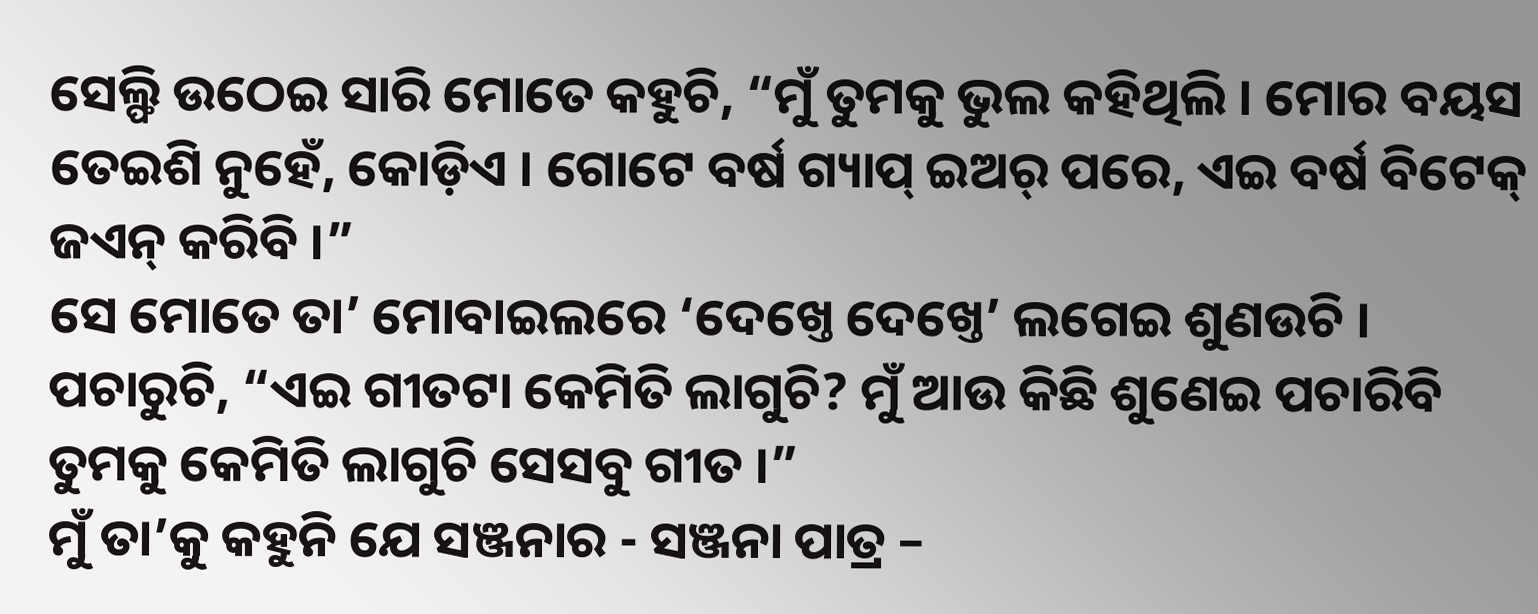ସେଲ୍ଫି ଉଠେଇ ସାରି ମୋତେ କହୁଚି, “ମୁଁ ତୁମକୁ ଭୁଲ କହିଥିଲି । ମୋର ବୟସ ତେଇଶି ନୁହେଁ, କୋଡ଼ିଏ । ଗୋଟେ ବର୍ଷ ଗ୍ୟାପ୍ ଇଅର୍ ପରେ, ଏଇ ବର୍ଷ ବିଟେକ୍ ଜଏନ୍ କରିବି ।”
ସେ ମୋତେ ତା’ ମୋବାଇଲରେ ‘ଦେଖ୍ତେ ଦେଖ୍ତେ’ ଲଗେଇ ଶୁଣଉଚି । ପଚାରୁଚି, “ଏଇ ଗୀତଟା କେମିତି ଲାଗୁଚି? ମୁଁ ଆଉ କିଛି ଶୁଣେଇ ପଚାରିବି ତୁମକୁ କେମିତି ଲାଗୁଚି ସେସବୁ ଗୀତ ।”
ମୁଁ ତା’କୁ କହୁନି ଯେ ସଞ୍ଜନାର - ସଞ୍ଜନା ପାତ୍ର –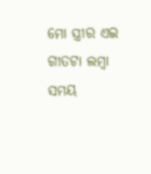ମୋ ସ୍ତ୍ରୀର ଏଇ ଗୀତଟା ଲମ୍ବା ସମୟ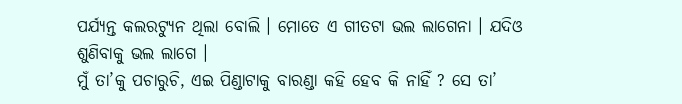ପର୍ଯ୍ୟନ୍ତ କଲରଟ୍ୟୁନ ଥିଲା ବୋଲି । ମୋତେ ଏ ଗୀତଟା ଭଲ ଲାଗେନା । ଯଦିଓ ଶୁଣିବାକୁ ଭଲ ଲାଗେ ।
ମୁଁ ତା’କୁ ପଚାରୁଚି, ଏଇ ପିଣ୍ଡାଟାକୁ ବାରଣ୍ଡା କହି ହେବ କି ନାହିଁ ? ସେ ତା’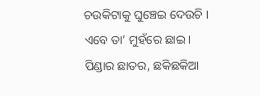ଚଉକିଟାକୁ ଘୁଞ୍ଚେଇ ଦେଉଚି । ଏବେ ତା’ ମୁହଁରେ ଛାଇ । ପିଣ୍ଡାର ଛାତର, ଛକିଛକିଆ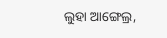ଲୁହା ଆଙ୍ଗେଲ୍ର,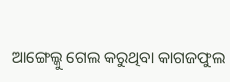ଆଙ୍ଗେଲ୍କୁ ଗେଲ କରୁଥିବା କାଗଜଫୁଲ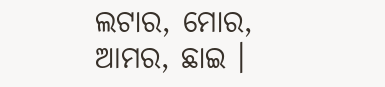ଲଟାର, ମୋର, ଆମର, ଛାଇ ।